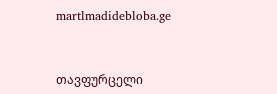martlmadidebloba.ge



თავფურცელი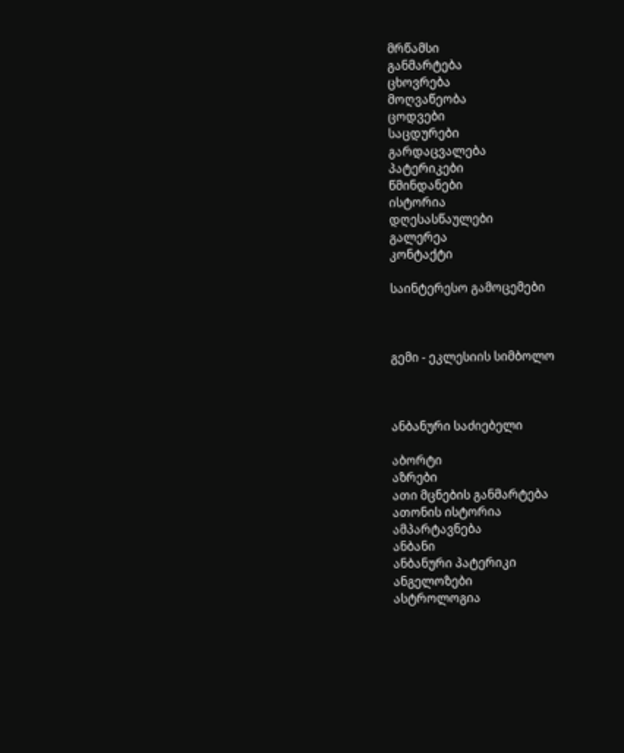მრწამსი
განმარტება
ცხოვრება
მოღვაწეობა
ცოდვები
საცდურები
გარდაცვალება
პატერიკები
წმინდანები
ისტორია
დღესასწაულები
გალერეა
კონტაქტი

საინტერესო გამოცემები



გემი - ეკლესიის სიმბოლო



ანბანური საძიებელი

აბორტი
აზრები
ათი მცნების განმარტება
ათონის ისტორია
ამპარტავნება
ანბანი
ანბანური პატერიკი
ანგელოზები
ასტროლოგია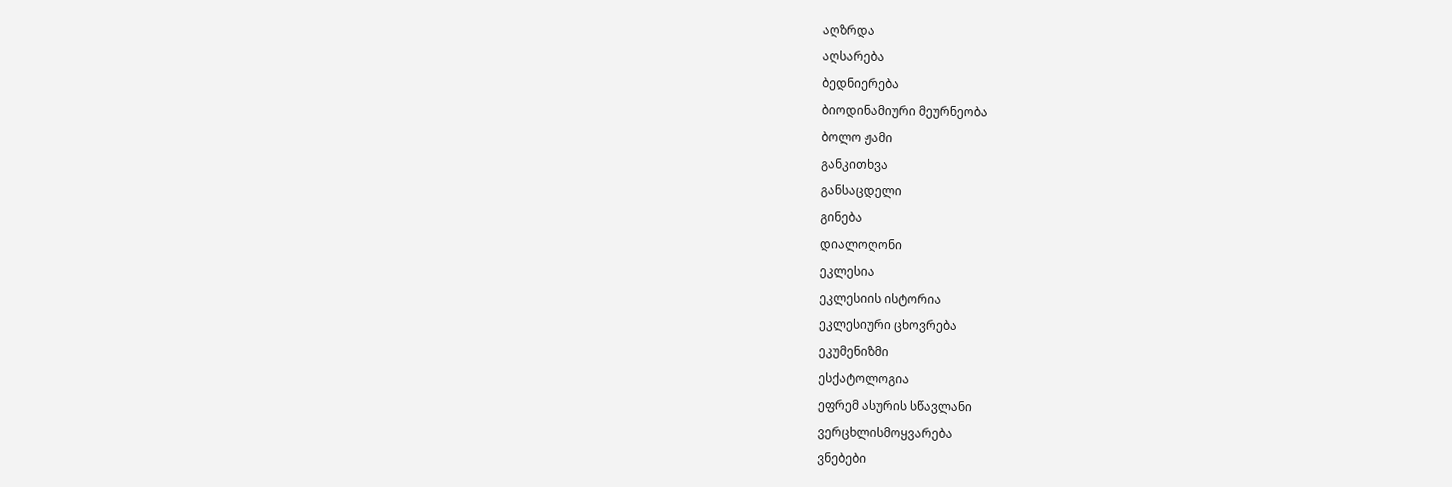აღზრდა
აღსარება
ბედნიერება
ბიოდინამიური მეურნეობა
ბოლო ჟამი
განკითხვა
განსაცდელი
გინება
დიალოღონი
ეკლესია
ეკლესიის ისტორია
ეკლესიური ცხოვრება
ეკუმენიზმი
ესქატოლოგია
ეფრემ ასურის სწავლანი
ვერცხლისმოყვარება
ვნებები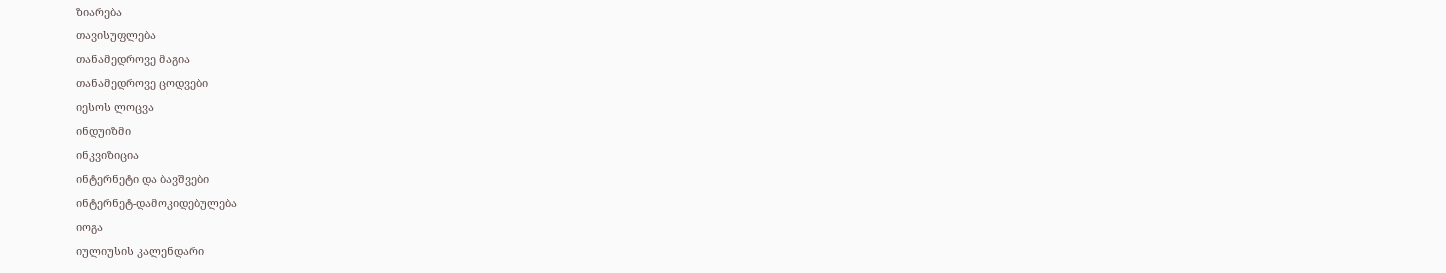ზიარება
თავისუფლება
თანამედროვე მაგია
თანამედროვე ცოდვები
იესოს ლოცვა
ინდუიზმი
ინკვიზიცია
ინტერნეტი და ბავშვები
ინტერნეტ-დამოკიდებულება
იოგა
იულიუსის კალენდარი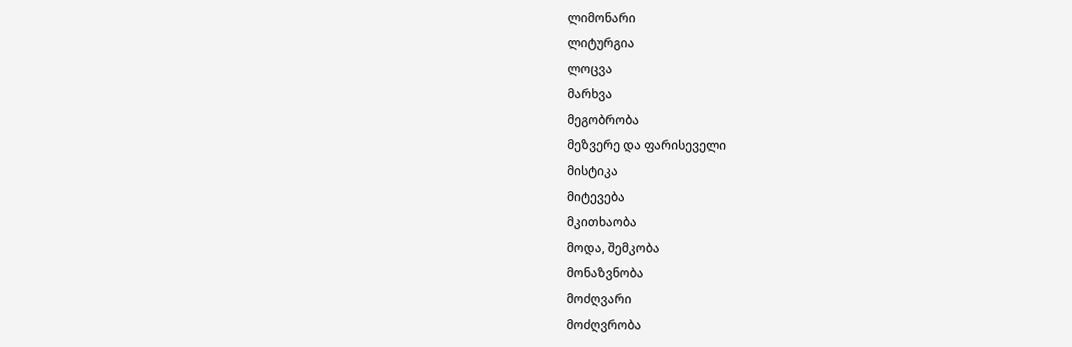ლიმონარი
ლიტურგია
ლოცვა
მარხვა
მეგობრობა
მეზვერე და ფარისეველი
მისტიკა
მიტევება
მკითხაობა
მოდა, შემკობა
მონაზვნობა
მოძღვარი
მოძღვრობა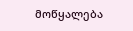მოწყალება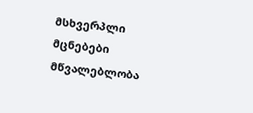მსხვერპლი
მცნებები
მწვალებლობა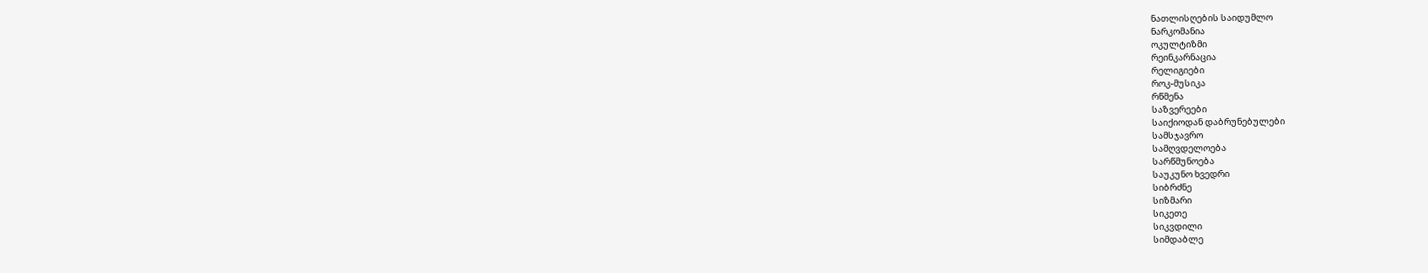ნათლისღების საიდუმლო
ნარკომანია
ოკულტიზმი
რეინკარნაცია
რელიგიები
როკ-მუსიკა
რწმენა
საზვერეები
საიქიოდან დაბრუნებულები
სამსჯავრო
სამღვდელოება
სარწმუნოება
საუკუნო ხვედრი
სიბრძნე
სიზმარი
სიკეთე
სიკვდილი
სიმდაბლე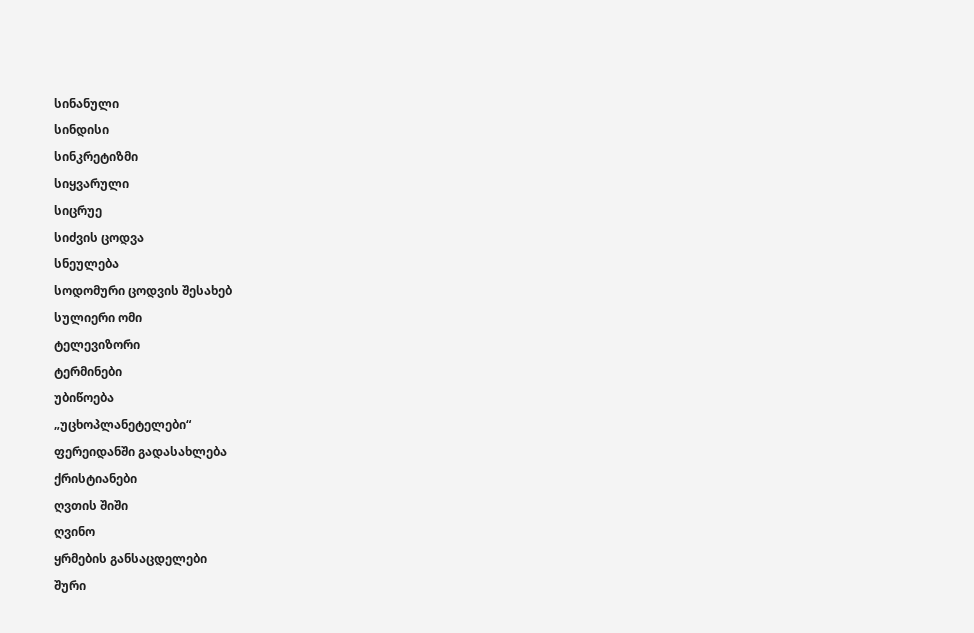სინანული
სინდისი
სინკრეტიზმი
სიყვარული
სიცრუე
სიძვის ცოდვა
სნეულება
სოდომური ცოდვის შესახებ
სულიერი ომი
ტელევიზორი
ტერმინები
უბიწოება
„უცხოპლანეტელები“
ფერეიდანში გადასახლება
ქრისტიანები
ღვთის შიში
ღვინო
ყრმების განსაცდელები
შური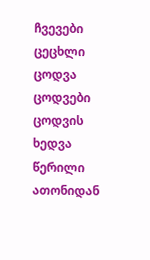ჩვევები
ცეცხლი
ცოდვა
ცოდვები
ცოდვის ხედვა
წერილი ათონიდან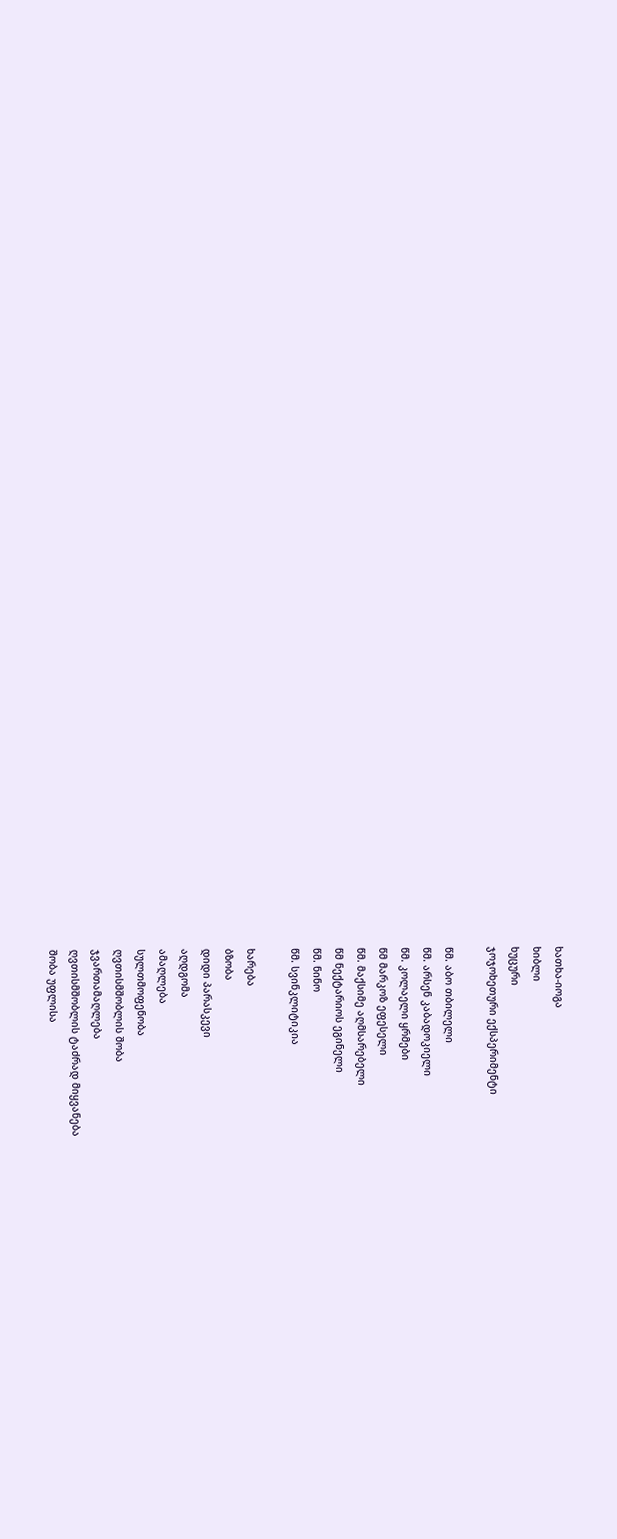ხათხა-იოგა
ხიბლი
ხუცური
ჯოჯოხეთური ექსპერიმენტი

წმ. აბო თბილელი
წმ. არსენ კაბადოკიელი
წმ. კოლაელი ყრმები
წმ მარკოზ ეფესელი
წმ. მაქსიმე აღმსარებელი
წმ ნექტარიოს ეგინელი
წმ. ნინო
წმ. სვინკლიტიკია

ხარება
ბზობა
დიდი პარასკევი
აღდგომა
ამაღლება
სულთმოფენობა
ღვთისმშობლის შობა
ჯვართამაღლება
ღვთისმშობლის ტაძრად მიყვანება
შობა უფლისა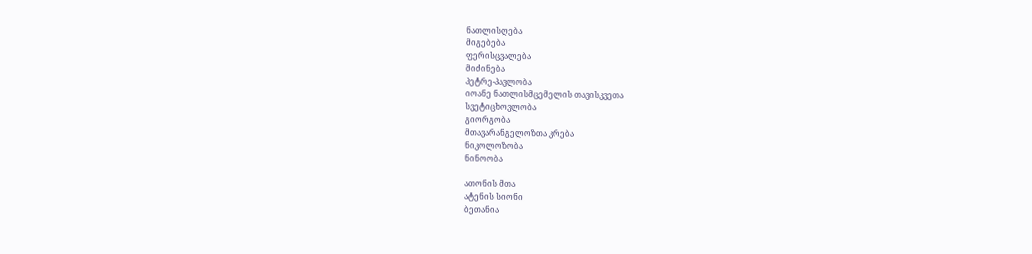ნათლისღება
მიგებება
ფერისცვალება
მიძინება
პეტრე-პავლობა
იოანე ნათლისმცემელის თავისკვეთა
სვეტიცხოვლობა
გიორგობა
მთავარანგელოზთა კრება
ნიკოლოზობა
ნინოობა

ათონის მთა
ატენის სიონი
ბეთანია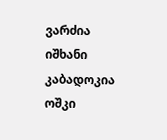ვარძია
იშხანი
კაბადოკია
ოშკი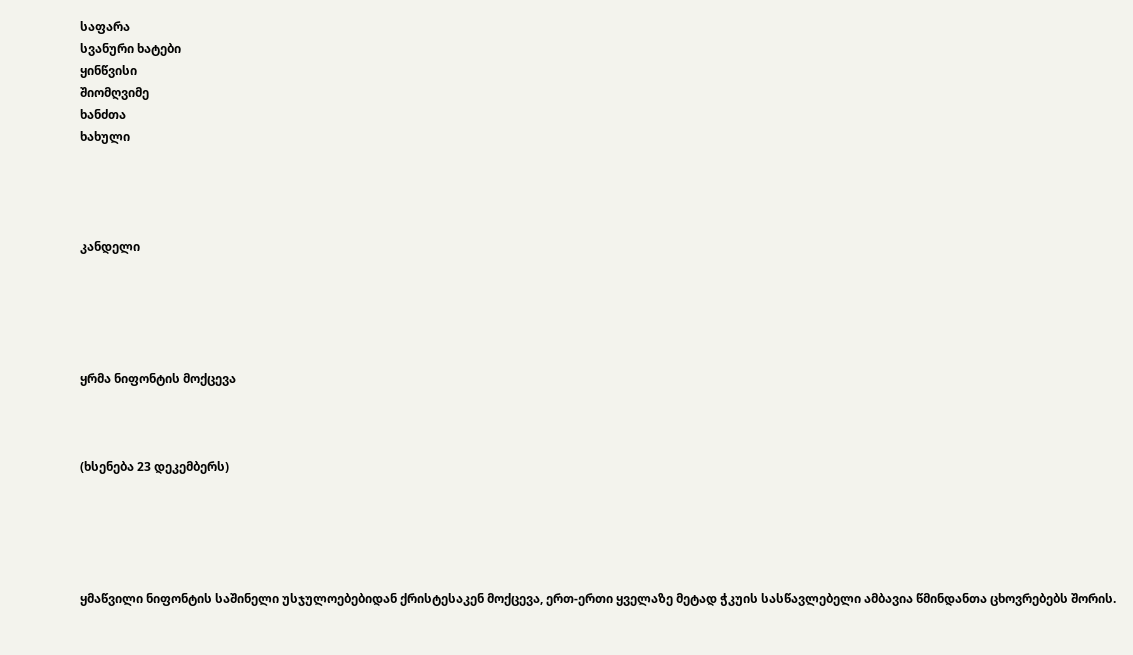საფარა
სვანური ხატები
ყინწვისი
შიომღვიმე
ხანძთა
ხახული




კანდელი





ყრმა ნიფონტის მოქცევა



(ხსენება 23 დეკემბერს)





ყმაწვილი ნიფონტის საშინელი უსჯულოებებიდან ქრისტესაკენ მოქცევა, ერთ-ერთი ყველაზე მეტად ჭკუის სასწავლებელი ამბავია წმინდანთა ცხოვრებებს შორის.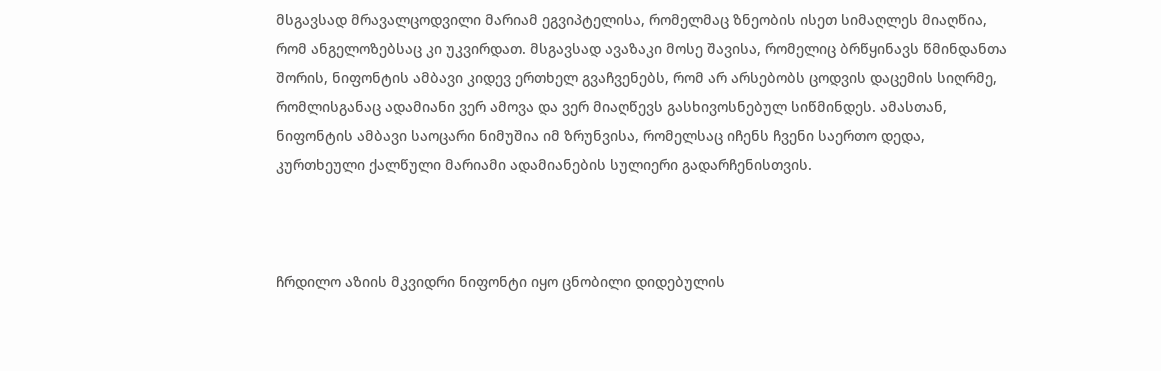მსგავსად მრავალცოდვილი მარიამ ეგვიპტელისა, რომელმაც ზნეობის ისეთ სიმაღლეს მიაღწია, რომ ანგელოზებსაც კი უკვირდათ. მსგავსად ავაზაკი მოსე შავისა, რომელიც ბრწყინავს წმინდანთა შორის, ნიფონტის ამბავი კიდევ ერთხელ გვაჩვენებს, რომ არ არსებობს ცოდვის დაცემის სიღრმე, რომლისგანაც ადამიანი ვერ ამოვა და ვერ მიაღწევს გასხივოსნებულ სიწმინდეს. ამასთან, ნიფონტის ამბავი საოცარი ნიმუშია იმ ზრუნვისა, რომელსაც იჩენს ჩვენი საერთო დედა, კურთხეული ქალწული მარიამი ადამიანების სულიერი გადარჩენისთვის.



ჩრდილო აზიის მკვიდრი ნიფონტი იყო ცნობილი დიდებულის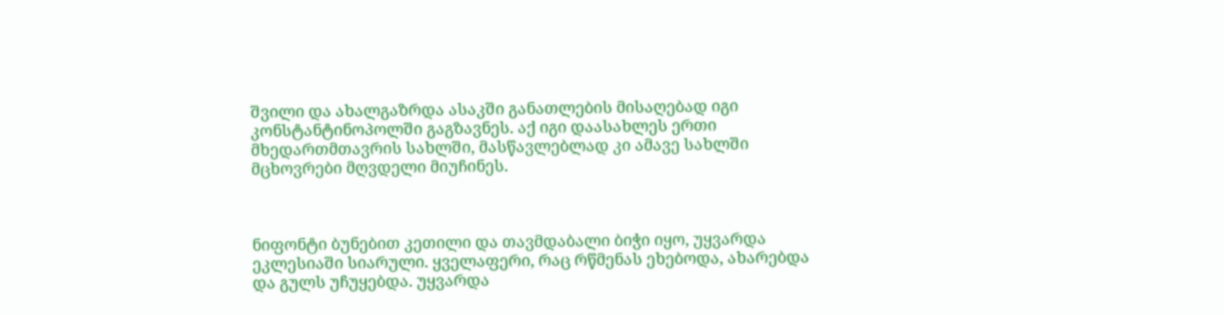შვილი და ახალგაზრდა ასაკში განათლების მისაღებად იგი კონსტანტინოპოლში გაგზავნეს. აქ იგი დაასახლეს ერთი მხედართმთავრის სახლში, მასწავლებლად კი ამავე სახლში მცხოვრები მღვდელი მიუჩინეს.



ნიფონტი ბუნებით კეთილი და თავმდაბალი ბიჭი იყო, უყვარდა ეკლესიაში სიარული. ყველაფერი, რაც რწმენას ეხებოდა, ახარებდა და გულს უჩუყებდა. უყვარდა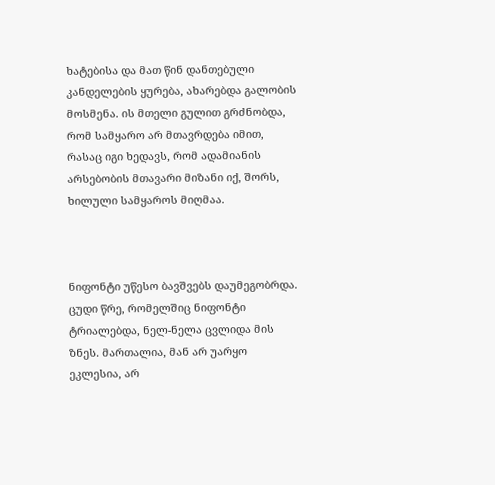ხატებისა და მათ წინ დანთებული კანდელების ყურება, ახარებდა გალობის მოსმენა. ის მთელი გულით გრძნობდა, რომ სამყარო არ მთავრდება იმით, რასაც იგი ხედავს, რომ ადამიანის არსებობის მთავარი მიზანი იქ, შორს, ხილული სამყაროს მიღმაა.



ნიფონტი უწესო ბავშვებს დაუმეგობრდა. ცუდი წრე, რომელშიც ნიფონტი ტრიალებდა, ნელ-ნელა ცვლიდა მის ზნეს. მართალია, მან არ უარყო ეკლესია, არ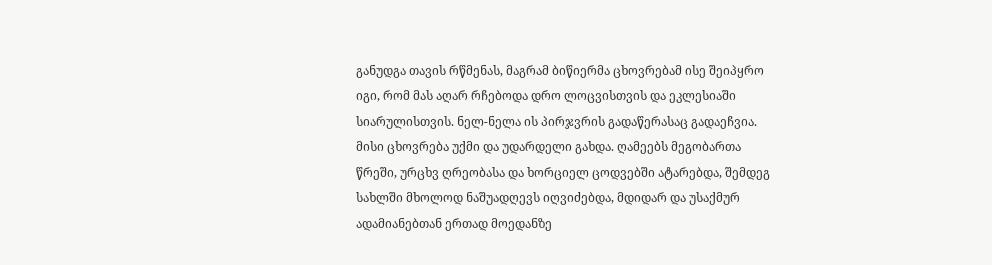განუდგა თავის რწმენას, მაგრამ ბიწიერმა ცხოვრებამ ისე შეიპყრო იგი, რომ მას აღარ რჩებოდა დრო ლოცვისთვის და ეკლესიაში სიარულისთვის. ნელ-ნელა ის პირჯვრის გადაწერასაც გადაეჩვია. მისი ცხოვრება უქმი და უდარდელი გახდა. ღამეებს მეგობართა წრეში, ურცხვ ღრეობასა და ხორციელ ცოდვებში ატარებდა, შემდეგ სახლში მხოლოდ ნაშუადღევს იღვიძებდა, მდიდარ და უსაქმურ ადამიანებთან ერთად მოედანზე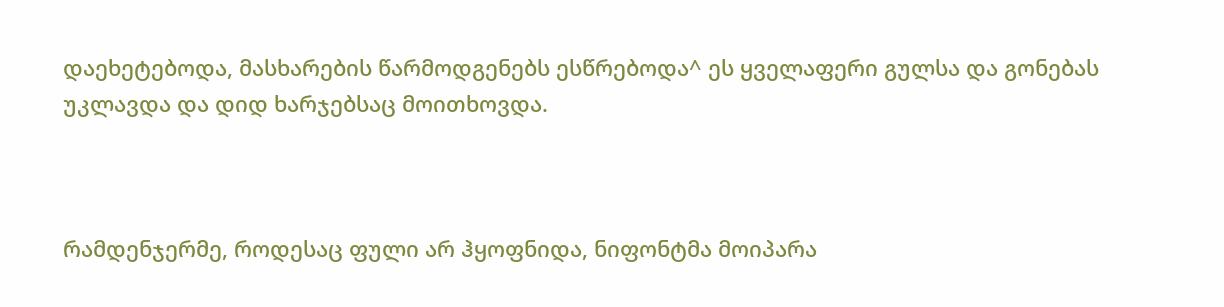დაეხეტებოდა, მასხარების წარმოდგენებს ესწრებოდა^ ეს ყველაფერი გულსა და გონებას უკლავდა და დიდ ხარჯებსაც მოითხოვდა.



რამდენჯერმე, როდესაც ფული არ ჰყოფნიდა, ნიფონტმა მოიპარა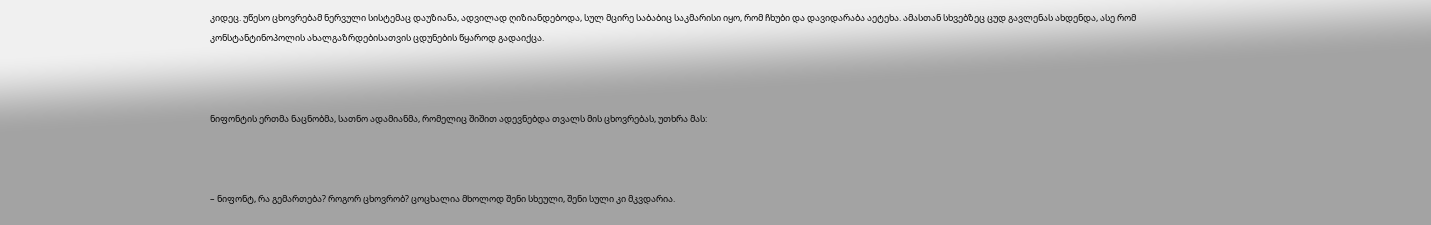კიდეც. უწესო ცხოვრებამ ნერვული სისტემაც დაუზიანა, ადვილად ღიზიანდებოდა, სულ მცირე საბაბიც საკმარისი იყო, რომ ჩხუბი და დავიდარაბა აეტეხა. ამასთან სხვებზეც ცუდ გავლენას ახდენდა, ასე რომ კონსტანტინოპოლის ახალგაზრდებისათვის ცდუნების წყაროდ გადაიქცა.



ნიფონტის ერთმა ნაცნობმა, სათნო ადამიანმა, რომელიც შიშით ადევნებდა თვალს მის ცხოვრებას, უთხრა მას:



– ნიფონტ, რა გემართება? როგორ ცხოვრობ? ცოცხალია მხოლოდ შენი სხეული, შენი სული კი მკვდარია.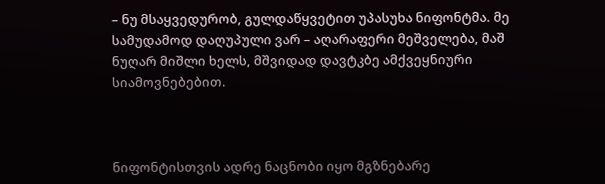– ნუ მსაყვედურობ, გულდაწყვეტით უპასუხა ნიფონტმა. მე სამუდამოდ დაღუპული ვარ – აღარაფერი მეშველება, მაშ ნუღარ მიშლი ხელს, მშვიდად დავტკბე ამქვეყნიური სიამოვნებებით.



ნიფონტისთვის ადრე ნაცნობი იყო მგზნებარე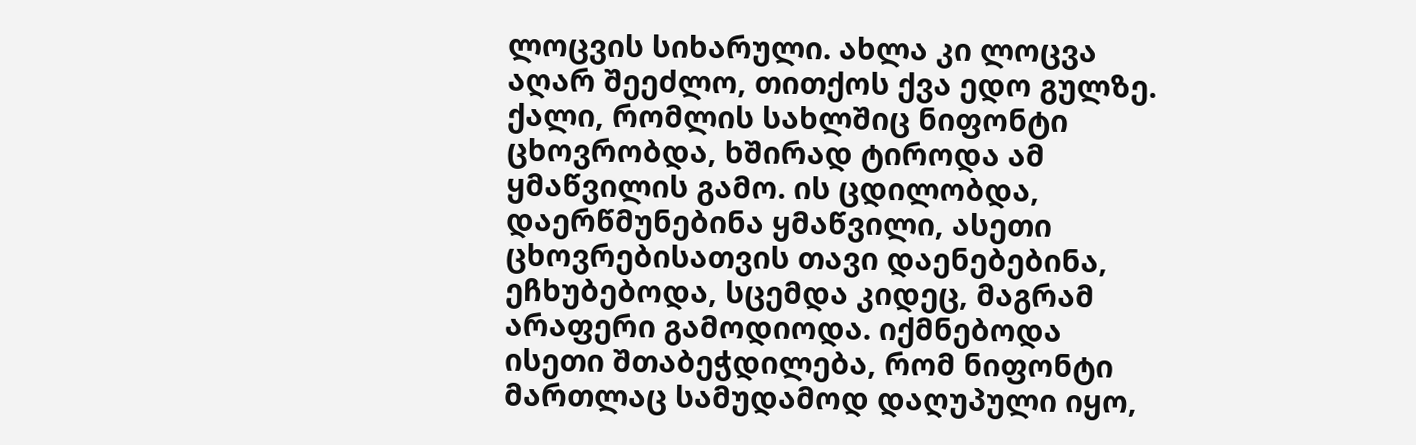ლოცვის სიხარული. ახლა კი ლოცვა აღარ შეეძლო, თითქოს ქვა ედო გულზე. ქალი, რომლის სახლშიც ნიფონტი ცხოვრობდა, ხშირად ტიროდა ამ ყმაწვილის გამო. ის ცდილობდა, დაერწმუნებინა ყმაწვილი, ასეთი ცხოვრებისათვის თავი დაენებებინა, ეჩხუბებოდა, სცემდა კიდეც, მაგრამ არაფერი გამოდიოდა. იქმნებოდა ისეთი შთაბეჭდილება, რომ ნიფონტი მართლაც სამუდამოდ დაღუპული იყო,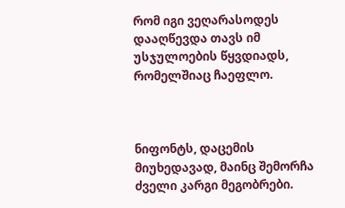რომ იგი ვეღარასოდეს დააღწევდა თავს იმ უსჯულოების წყვდიადს, რომელშიაც ჩაეფლო.



ნიფონტს, დაცემის მიუხედავად, მაინც შემორჩა ძველი კარგი მეგობრები.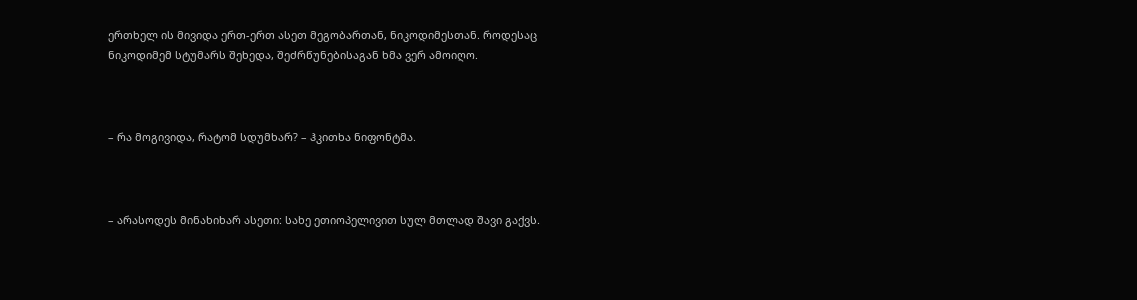ერთხელ ის მივიდა ერთ-ერთ ასეთ მეგობართან, ნიკოდიმესთან. როდესაც ნიკოდიმემ სტუმარს შეხედა, შეძრწუნებისაგან ხმა ვერ ამოიღო.



– რა მოგივიდა, რატომ სდუმხარ? – ჰკითხა ნიფონტმა.



– არასოდეს მინახიხარ ასეთი: სახე ეთიოპელივით სულ მთლად შავი გაქვს.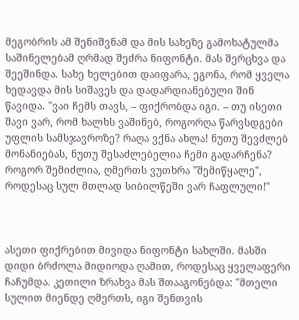მეგობრის ამ შენიშვნამ და მის სახეზე გამოხატულმა საშინელებამ ღრმად შეძრა ნიფონტი. მას შერცხვა და შეეშინდა. სახე ხელებით დაიფარა, ეგონა, რომ ყველა ხედავდა მის სიშავეს და დადარდიანებული შინ წავიდა. "ვაი ჩემს თავს, – ფიქრობდა იგი. – თუ ისეთი შავი ვარ, რომ ხალხს ვაშინებ, როგორღა წარვსდგები უფლის სამსჯავროზე? რაღა ვქნა ახლა! ნუთუ შევძლებ მონანიებას, ნუთუ შესაძლებელია ჩემი გადარჩენა? როგორ შემიძლია, ღმერთს ვუთხრა "შემიწყალე", როდესაც სულ მთლად სიბილწეში ვარ ჩაფლული!"



ასეთი ფიქრებით მივიდა ნიფონტი სახლში. მასში დიდი ბრძოლა მიდიოდა ღამით, როდესაც ყველაფერი ჩაჩუმდა. კეთილი ზრახვა მას შთააგონებდა: "მთელი სულით მიენდე ღმერთს, იგი შენთვის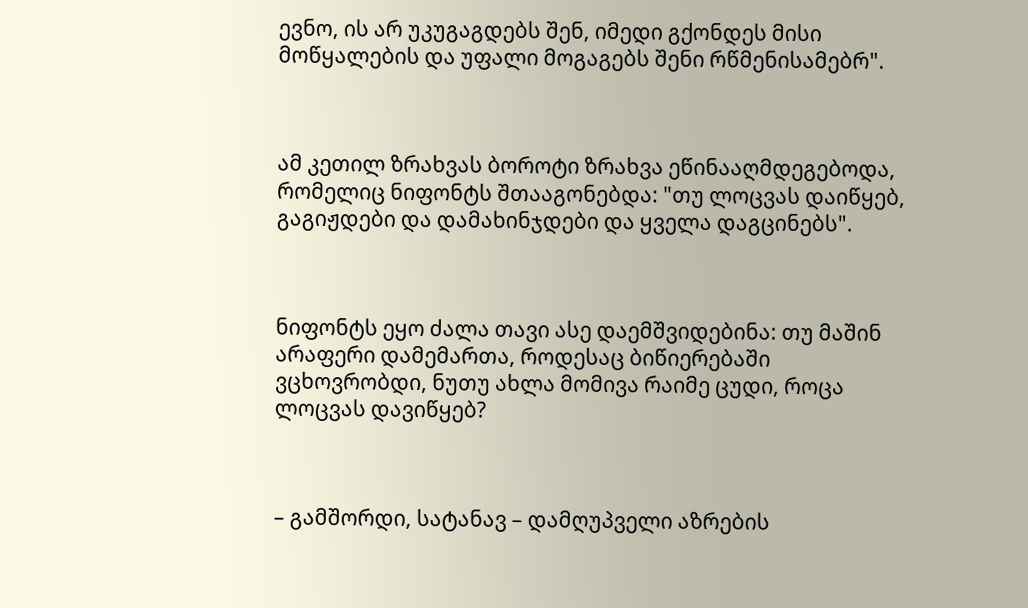ევნო, ის არ უკუგაგდებს შენ, იმედი გქონდეს მისი მოწყალების და უფალი მოგაგებს შენი რწმენისამებრ".



ამ კეთილ ზრახვას ბოროტი ზრახვა ეწინააღმდეგებოდა, რომელიც ნიფონტს შთააგონებდა: "თუ ლოცვას დაიწყებ, გაგიჟდები და დამახინჯდები და ყველა დაგცინებს".



ნიფონტს ეყო ძალა თავი ასე დაემშვიდებინა: თუ მაშინ არაფერი დამემართა, როდესაც ბიწიერებაში ვცხოვრობდი, ნუთუ ახლა მომივა რაიმე ცუდი, როცა ლოცვას დავიწყებ?



– გამშორდი, სატანავ – დამღუპველი აზრების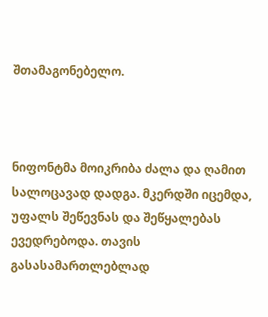შთამაგონებელო.



ნიფონტმა მოიკრიბა ძალა და ღამით სალოცავად დადგა. მკერდში იცემდა, უფალს შეწევნას და შეწყალებას ევედრებოდა. თავის გასასამართლებლად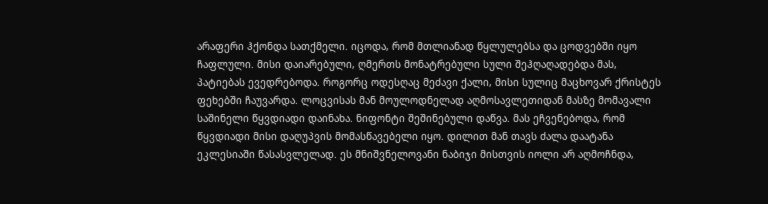არაფერი ჰქონდა სათქმელი. იცოდა, რომ მთლიანად წყლულებსა და ცოდვებში იყო ჩაფლული. მისი დაიარებული, ღმერთს მონატრებული სული შეჰღაღადებდა მას, პატიებას ევედრებოდა. როგორც ოდესღაც მეძავი ქალი, მისი სულიც მაცხოვარ ქრისტეს ფეხებში ჩაუვარდა. ლოცვისას მან მოულოდნელად აღმოსავლეთიდან მასზე მომავალი საშინელი წყვდიადი დაინახა. ნიფონტი შეშინებული დაწვა. მას ეჩვენებოდა, რომ წყვდიადი მისი დაღუპვის მომასწავებელი იყო. დილით მან თავს ძალა დაატანა ეკლესიაში წასასვლელად. ეს მნიშვნელოვანი ნაბიჯი მისთვის იოლი არ აღმოჩნდა,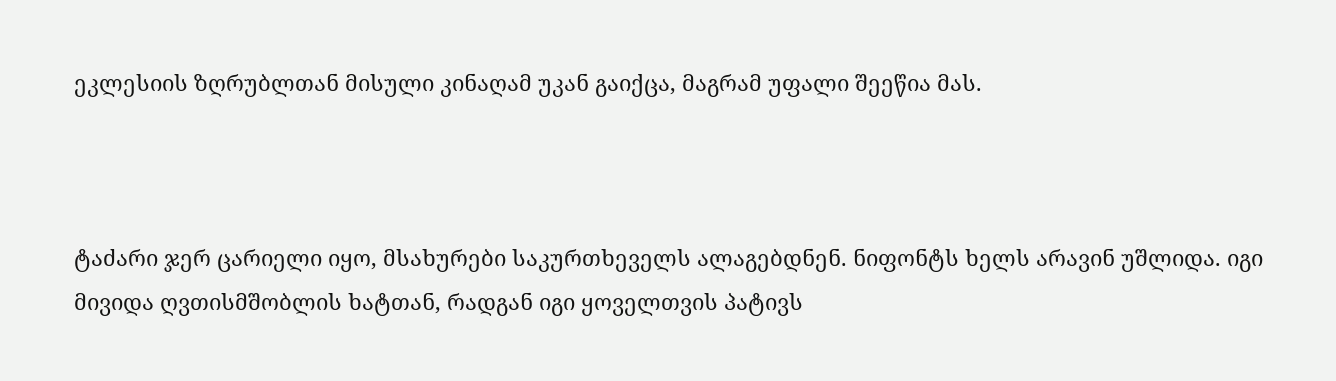ეკლესიის ზღრუბლთან მისული კინაღამ უკან გაიქცა, მაგრამ უფალი შეეწია მას.



ტაძარი ჯერ ცარიელი იყო, მსახურები საკურთხეველს ალაგებდნენ. ნიფონტს ხელს არავინ უშლიდა. იგი მივიდა ღვთისმშობლის ხატთან, რადგან იგი ყოველთვის პატივს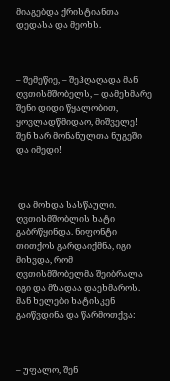მიაგებდა ქრისტიანთა დედასა და მეოხს.



– შემეწიე, – შეჰღაღადა მან ღვთისმშობელს, – დამეხმარე შენი დიდი წყალობით, ყოვლადწმიდაო, მიშველე! შენ ხარ მონანულთა ნუგეში და იმედი!



 და მოხდა სასწაული. ღვთისმშობლის ხატი გაბრწყინდა. ნიფონტი თითქოს გარდაიქმნა, იგი მიხვდა, რომ ღვთისმშობელმა შეიბრალა იგი და მზადაა დაეხმაროს. მან ხელები ხატისკენ გაიწვდინა და წარმოთქვა:



– უფალო, შენ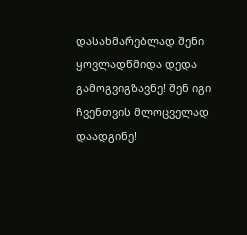დასახმარებლად შენი ყოვლადწმიდა დედა გამოგვიგზავნე! შენ იგი ჩვენთვის მლოცველად დაადგინე!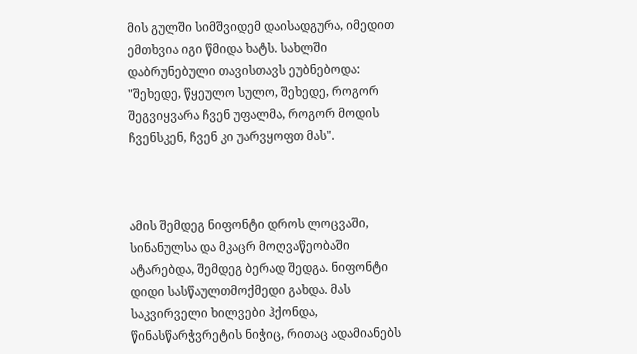მის გულში სიმშვიდემ დაისადგურა, იმედით ემთხვია იგი წმიდა ხატს. სახლში დაბრუნებული თავისთავს ეუბნებოდა: "შეხედე, წყეულო სულო, შეხედე, როგორ შეგვიყვარა ჩვენ უფალმა, როგორ მოდის ჩვენსკენ, ჩვენ კი უარვყოფთ მას".



ამის შემდეგ ნიფონტი დროს ლოცვაში, სინანულსა და მკაცრ მოღვაწეობაში ატარებდა, შემდეგ ბერად შედგა. ნიფონტი დიდი სასწაულთმოქმედი გახდა. მას საკვირველი ხილვები ჰქონდა, წინასწარჭვრეტის ნიჭიც, რითაც ადამიანებს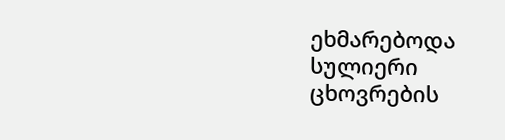ეხმარებოდა სულიერი ცხოვრების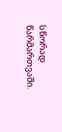სწორად წარმართვაში.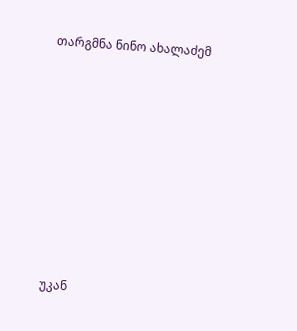თარგმნა ნინო ახალაძემ









უკან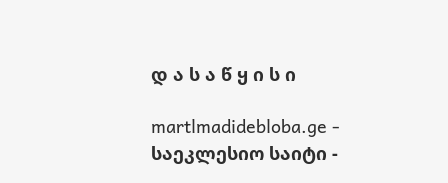დ ა ს ა წ ყ ი ს ი

martlmadidebloba.ge - საეკლესიო საიტი -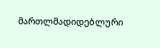მართლმადიდებლური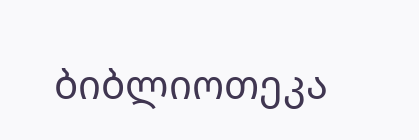ბიბლიოთეკა